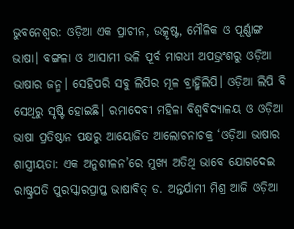ଭୁବନେଶ୍ବର: ଓଡ଼ିଆ ଏକ ପ୍ରାଚୀନ, ଉତ୍କୃଷ୍ଟ, ମୌଳିକ ଓ ପୂର୍ଣ୍ଣାଙ୍ଗ ଭାଷା। ବଙ୍ଗଳା ଓ ଆସାମୀ ଭଳି ପୂର୍ବ ମାଗଧୀ ଅପଭ୍ରଂଶରୁ ଓଡ଼ିଆ ଭାଷାର ଜନ୍ମ। ସେହିପରି ସବୁ ଲିପିର ମୂଳ ବ୍ରାହ୍ମିଲିପି। ଓଡ଼ିଆ ଲିପି ବି ସେଥିରୁ ସୃଷ୍ଟି ହୋଇଛି। ରମାଦେବୀ ମହିଳା ବିଶ୍ବବିଦ୍ୟାଳୟ ଓ ଓଡ଼ିଆ ଭାଷା ପ୍ରତିଷ୍ଠାନ ପକ୍ଷରୁ ଆୟୋଜିତ ଆଲୋଚନାଚକ୍ର ‘ଓଡ଼ିଆ ଭାଷାର ଶାସ୍ତ୍ରୀୟତା: ଏକ ଅନୁଶୀଳନ’ରେ ମୁଖ୍ୟ ଅତିଥି ଭାବେ ଯୋଗଦେଇ ରାଷ୍ଟ୍ରପତି ପୁରସ୍କାରପ୍ରାପ୍ତ ଭାଷାବିତ୍ ଡ. ଅନ୍ତର୍ଯାମୀ ମିଶ୍ର ଆଜି ଓଡ଼ିଆ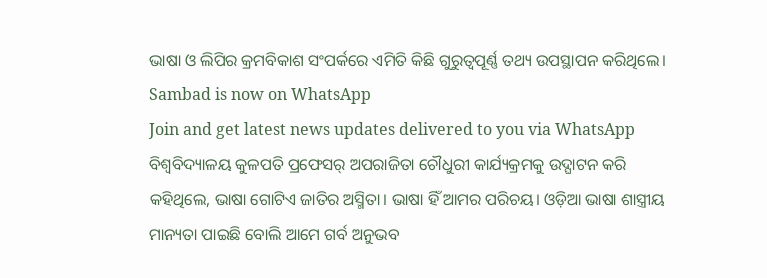ଭାଷା ଓ ଲିପିର କ୍ରମବିକାଶ ସଂପର୍କରେ ଏମିତି କିଛି ଗୁରୁତ୍ବପୂର୍ଣ୍ଣ ତଥ୍ୟ ଉପସ୍ଥାପନ କରିଥିଲେ।
Sambad is now on WhatsApp
Join and get latest news updates delivered to you via WhatsApp
ବିଶ୍ବବିଦ୍ୟାଳୟ କୁଳପତି ପ୍ରଫେସର୍ ଅପରାଜିତା ଚୌଧୁରୀ କାର୍ଯ୍ୟକ୍ରମକୁ ଉଦ୍ଘାଟନ କରି କହିଥିଲେ, ଭାଷା ଗୋଟିଏ ଜାତିର ଅସ୍ମିତା। ଭାଷା ହିଁ ଆମର ପରିଚୟ। ଓଡ଼ିଆ ଭାଷା ଶାସ୍ତ୍ରୀୟ ମାନ୍ୟତା ପାଇଛି ବୋଲି ଆମେ ଗର୍ବ ଅନୁଭବ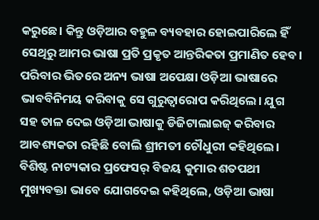କରୁଛେ। କିନ୍ତୁ ଓଡ଼ିଆର ବହୁଳ ବ୍ୟବହାର ହୋଇପାରିଲେ ହିଁ ସେଥିରୁ ଆମର ଭାଷା ପ୍ରତି ପ୍ରକୃତ ଆନ୍ତରିକତା ପ୍ରମାଣିତ ହେବ। ପରିବାର ଭିତରେ ଅନ୍ୟ ଭାଷା ଅପେକ୍ଷା ଓଡ଼ିଆ ଭାଷାରେ ଭାବବିନିମୟ କରିବାକୁ ସେ ଗୁରୁତ୍ବାରୋପ କରିଥିଲେ। ଯୁଗ ସହ ତାଳ ଦେଇ ଓଡ଼ିଆ ଭାଷାକୁ ଡିଜିଟାଲାଇଜ୍ କରିବାର ଆବଶ୍ୟକତା ରହିଛି ବୋଲି ଶ୍ରୀମତୀ ଚୌଧୁରୀ କହିଥିଲେ।
ବିଶିଷ୍ଟ ନାଟ୍ୟକାର ପ୍ରଫେସର୍ ବିଜୟ କୁମାର ଶତପଥୀ ମୁଖ୍ୟବକ୍ତା ଭାବେ ଯୋଗଦେଇ କହିଥିଲେ, ଓଡ଼ିଆ ଭାଷା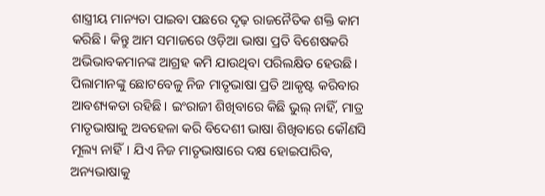ଶାସ୍ତ୍ରୀୟ ମାନ୍ୟତା ପାଇବା ପଛରେ ଦୃଢ଼ ରାଜନୈତିକ ଶକ୍ତି କାମ କରିଛି। କିନ୍ତୁ ଆମ ସମାଜରେ ଓଡ଼ିଆ ଭାଷା ପ୍ରତି ବିଶେଷକରି ଅଭିଭାବକମାନଙ୍କ ଆଗ୍ରହ କମି ଯାଉଥିବା ପରିଲକ୍ଷିତ ହେଉଛି। ପିଲାମାନଙ୍କୁ ଛୋଟବେଳୁ ନିଜ ମାତୃଭାଷା ପ୍ରତି ଆକୃଷ୍ଟ କରିବାର ଆବଶ୍ୟକତା ରହିଛି। ଇଂରାଜୀ ଶିଖିବାରେ କିଛି ଭୁଲ୍ ନାହିଁ, ମାତ୍ର ମାତୃଭାଷାକୁ ଅବହେଳା କରି ବିଦେଶୀ ଭାଷା ଶିଖିବାରେ କୌଣସି ମୂଲ୍ୟ ନାହିଁ। ଯିଏ ନିଜ ମାତୃଭାଷାରେ ଦକ୍ଷ ହୋଇପାରିବ, ଅନ୍ୟଭାଷାକୁ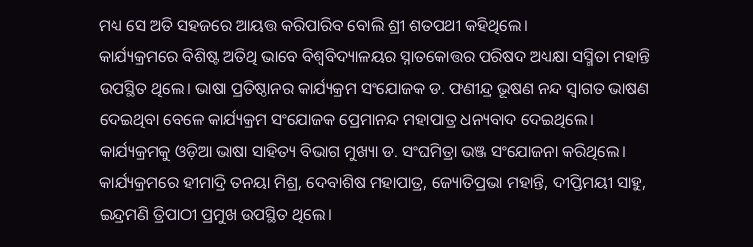ମଧ୍ୟ ସେ ଅତି ସହଜରେ ଆୟତ୍ତ କରିପାରିବ ବୋଲି ଶ୍ରୀ ଶତପଥୀ କହିଥିଲେ।
କାର୍ଯ୍ୟକ୍ରମରେ ବିଶିଷ୍ଟ ଅତିଥି ଭାବେ ବିଶ୍ବବିଦ୍ୟାଳୟର ସ୍ନାତକୋତ୍ତର ପରିଷଦ ଅଧ୍ୟକ୍ଷା ସସ୍ମିତା ମହାନ୍ତି ଉପସ୍ଥିତ ଥିଲେ। ଭାଷା ପ୍ରତିଷ୍ଠାନର କାର୍ଯ୍ୟକ୍ରମ ସଂଯୋଜକ ଡ. ଫଣୀନ୍ଦ୍ର ଭୂଷଣ ନନ୍ଦ ସ୍ବାଗତ ଭାଷଣ ଦେଇଥିବା ବେଳେ କାର୍ଯ୍ୟକ୍ରମ ସଂଯୋଜକ ପ୍ରେମାନନ୍ଦ ମହାପାତ୍ର ଧନ୍ୟବାଦ ଦେଇଥିଲେ। କାର୍ଯ୍ୟକ୍ରମକୁ ଓଡ଼ିଆ ଭାଷା ସାହିତ୍ୟ ବିଭାଗ ମୁଖ୍ୟା ଡ. ସଂଘମିତ୍ରା ଭଞ୍ଜ ସଂଯୋଜନା କରିଥିଲେ। କାର୍ଯ୍ୟକ୍ରମରେ ହୀମାଦ୍ରି ତନୟା ମିଶ୍ର, ଦେବାଶିଷ ମହାପାତ୍ର, ଜ୍ୟୋତିପ୍ରଭା ମହାନ୍ତି, ଦୀପ୍ତିମୟୀ ସାହୁ, ଇନ୍ଦ୍ରମଣି ତ୍ରିପାଠୀ ପ୍ରମୁଖ ଉପସ୍ଥିତ ଥିଲେ।